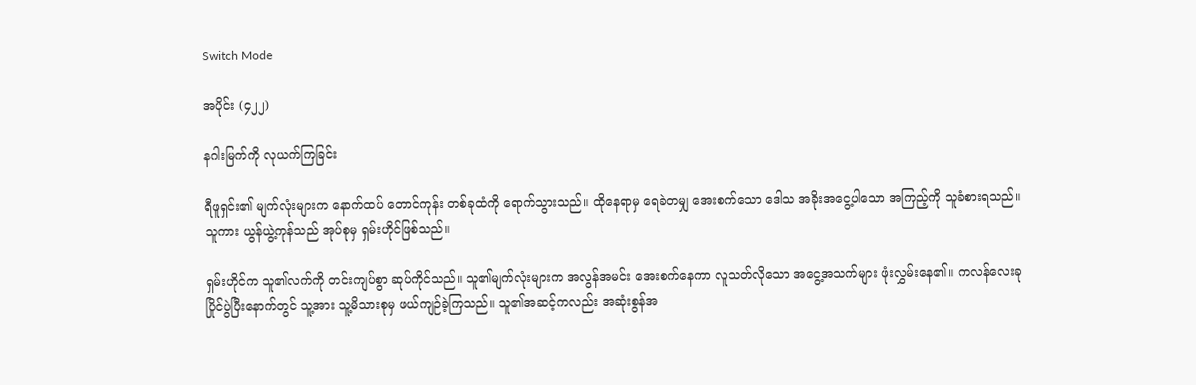Switch Mode

အပိုင်း (၄၂၂)

နဂါးမြက်ကို လုယက်ကြခြင်း

ရီဖူရှင်း၏ မျက်လုံးများက နောက်ထပ် တောင်ကုန်း တစ်ခုထံကို ရောက်သွားသည်။ ထိုနေရာမှ ရေခဲတမျှ အေးစက်သော ဒေါသ အခိုးအငွေ့ပါသော အကြည့်ကို သူခံစားရသည်။ သူကား ယွန်ယွဲ့ကုန်သည် အုပ်စုမှ ရှမ်းဟိုင်ဖြစ်သည်။

ရှမ်းဟိုင်က သူ၏လက်ကို တင်းကျပ်စွာ ဆုပ်ကိုင်သည်။ သူ၏မျက်လုံးများက အလွန်အမင်း အေးစက်နေကာ လူသတ်လိုသော အငွေ့အသက်များ ဖုံးလွှမ်းနေ၏။ ကလန်လေးခု ပြိုင်ပွဲပြီးနောက်တွင် သူ့အား သူ့မိသားစုမှ ဖယ်ကျဉ်ခဲ့ကြသည်။ သူ၏အဆင့်ကလည်း အဆုံးစွန်အ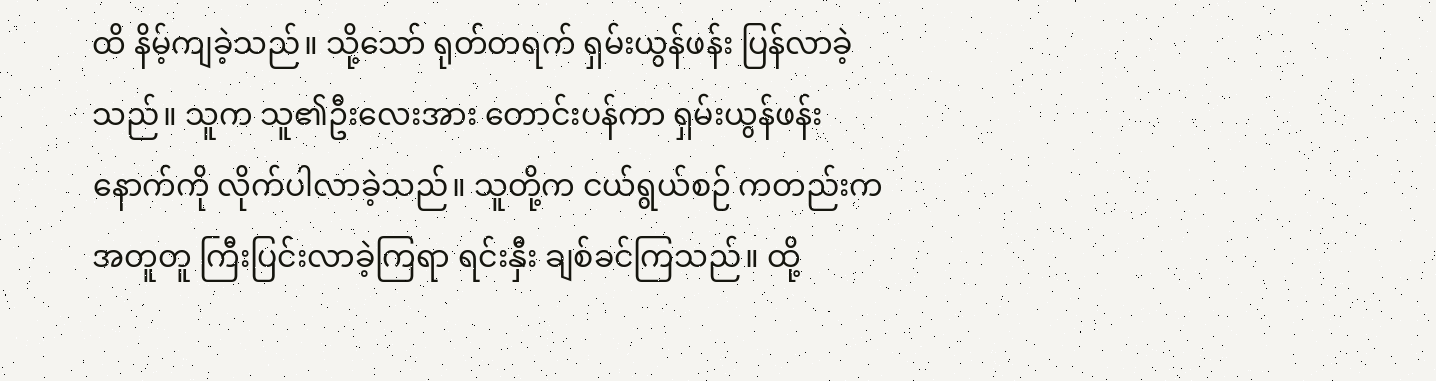ထိ နိမ့်ကျခဲ့သည်။ သို့သော် ရုတ်တရက် ရှမ်းယွန်ဖန်း ပြန်လာခဲ့သည်။ သူက သူ၏ဦးလေးအား တောင်းပန်ကာ ရှမ်းယွန်ဖန်း နောက်ကို လိုက်ပါလာခဲ့သည်။ သူတို့က ငယ်ရွယ်စဉ် ကတည်းက အတူတူ ကြီးပြင်းလာခဲ့ကြရာ ရင်းနှီး ချစ်ခင်ကြသည်။ ထို့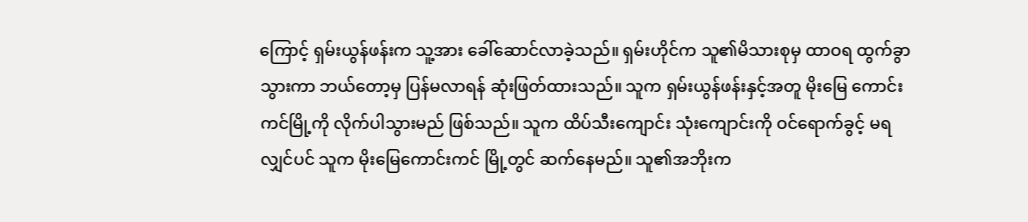ကြောင့် ရှမ်းယွန်ဖန်းက သူ့အား ခေါ်ဆောင်လာခဲ့သည်။ ရှမ်းဟိုင်က သူ၏မိသားစုမှ ထာဝရ ထွက်ခွာသွားကာ ဘယ်တော့မှ ပြန်မလာရန် ဆုံးဖြတ်ထားသည်။ သူက ရှမ်းယွန်ဖန်းနှင့်အတူ မိုးမြေ ကောင်းကင်မြို့ကို လိုက်ပါသွားမည် ဖြစ်သည်။ သူက ထိပ်သီးကျောင်း သုံးကျောင်းကို ဝင်ရောက်ခွင့် မရလျှင်ပင် သူက မိုးမြေကောင်းကင် မြို့တွင် ဆက်နေမည်။ သူ၏အဘိုးက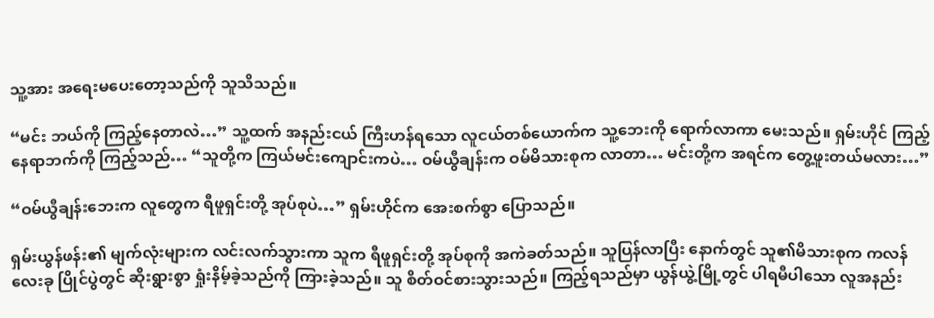သူ့အား အရေးမပေးတော့သည်ကို သူသိသည်။

“မင်း ဘယ်ကို ကြည့်နေတာလဲ…” သူ့ထက် အနည်းငယ် ကြီးဟန်ရသော လူငယ်တစ်ယောက်က သူ့ဘေးကို ရောက်လာကာ မေးသည်။ ရှမ်းဟိုင် ကြည့်နေရာဘက်ကို ကြည့်သည်… “သူတို့က ကြယ်မင်းကျောင်းကပဲ… ဝမ်ယွီချန်းက ဝမ်မိသားစုက လာတာ… မင်းတို့က အရင်က တွေ့ဖူးတယ်မလား…”

“ဝမ်ယွီချန်းဘေးက လူတွေက ရီဖူရှင်းတို့ အုပ်စုပဲ…” ရှမ်းဟိုင်က အေးစက်စွာ ပြောသည်။

ရှမ်းယွန်ဖန်း၏ မျက်လုံးများက လင်းလက်သွားကာ သူက ရီဖူရှင်းတို့ အုပ်စုကို အကဲခတ်သည်။ သူပြန်လာပြီး နောက်တွင် သူ၏မိသားစုက ကလန်လေးခု ပြိုင်ပွဲတွင် ဆိုးရွားစွာ ရှုံးနိမ့်ခဲ့သည်ကို ကြားခဲ့သည်။ သူ စိတ်ဝင်စားသွားသည်။ ကြည့်ရသည်မှာ ယွန်ယွဲ့မြို့တွင် ပါရမီပါသော လူအနည်း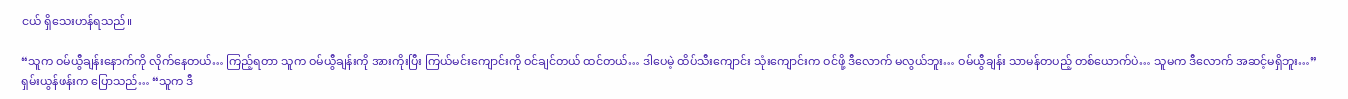ငယ် ရှိသေးဟန်ရသည်။

“သူက ဝမ်ယွီချန်းနောက်ကို လိုက်နေတယ်… ကြည့်ရတာ သူက ဝမ်ယွီချန်းကို အားကိုးပြီး ကြယ်မင်းကျောင်းကို ဝင်ချင်တယ် ထင်တယ်… ဒါပေမဲ့ ထိပ်သီးကျောင်း သုံးကျောင်းက ဝင်ဖို့ ဒီလောက် မလွယ်ဘူး… ဝမ်ယွီချန်း သာမန်တပည့် တစ်ယောက်ပဲ… သူမက ဒီလောက် အဆင့်မရှိဘူး…” ရှမ်းယွန်ဖန်းက ပြောသည်… “သူက ဒီ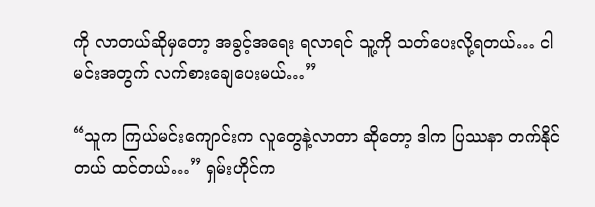ကို လာတယ်ဆိုမှတော့ အခွင့်အရေး ရလာရင် သူ့ကို သတ်ပေးလို့ရတယ်… ငါမင်းအတွက် လက်စားချေပေးမယ်…”

“သူက ကြယ်မင်းကျောင်းက လူတွေနဲ့လာတာ ဆိုတော့ ဒါက ပြဿနာ တက်နိုင်တယ် ထင်တယ်…” ရှမ်းဟိုင်က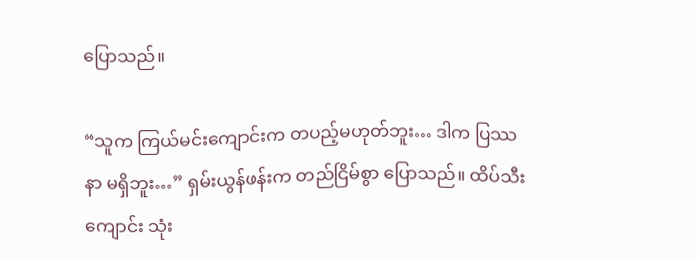ပြောသည်။

“သူက ကြယ်မင်းကျောင်းက တပည့်မဟုတ်ဘူး… ဒါက ပြဿနာ မရှိဘူး…” ရှမ်းယွန်ဖန်းက တည်ငြိမ်စွာ ပြောသည်။ ထိပ်သီးကျောင်း သုံး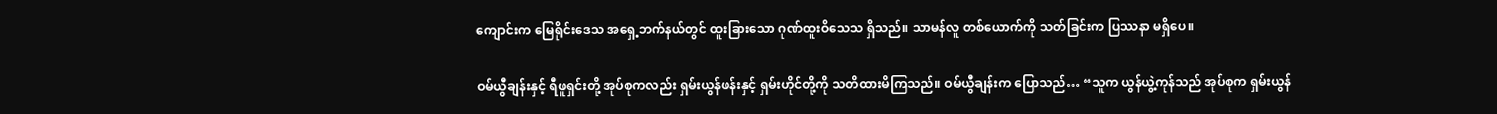ကျောင်းက မြေရိုင်းဒေသ အရှေ့ဘက်နယ်တွင် ထူးခြားသော ဂုဏ်ထူးဝိသေသ ရှိသည်။ သာမန်လူ တစ်ယောက်ကို သတ်ခြင်းက ပြဿနာ မရှိပေ။

ဝမ်ယွီချန်းနှင့် ရီဖူရှင်းတို့ အုပ်စုကလည်း ရှမ်းယွန်ဖန်းနှင့် ရှမ်းဟိုင်တို့ကို သတိထားမိကြသည်။ ဝမ်ယွီချန်းက ပြောသည်… “သူက ယွန်ယွဲ့ကုန်သည် အုပ်စုက ရှမ်းယွန်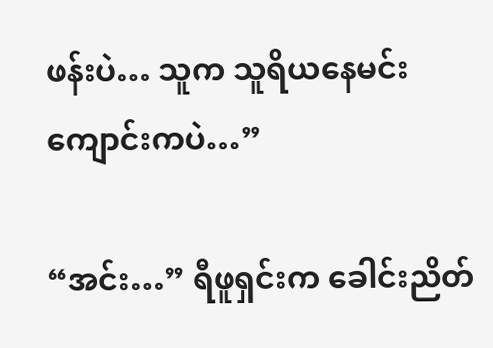ဖန်းပဲ… သူက သူရိယနေမင်း ကျောင်းကပဲ…”

“အင်း…” ရီဖူရှင်းက ခေါင်းညိတ်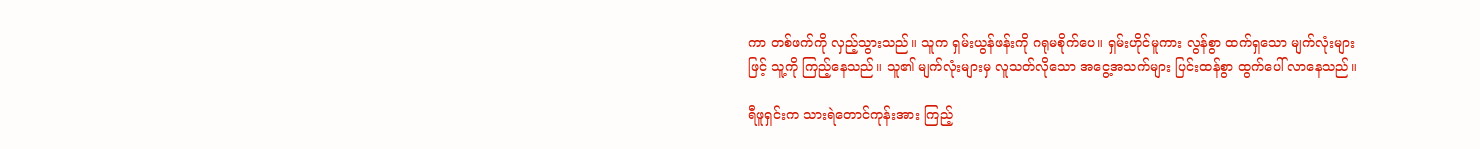ကာ တစ်ဖက်ကို လှည့်သွားသည်။ သူက ရှမ်းယွန်ဖန်းကို ဂရုမစိုက်ပေ။ ရှမ်းဟိုင်မူကား လွန်စွာ ထက်ရှသော မျက်လုံးများဖြင့် သူ့ကို ကြည့်နေသည်။ သူ၏ မျက်လုံးများမှ လူသတ်လိုသော အငွေ့အသက်များ ပြင်းထန်စွာ ထွက်ပေါ် လာနေသည်။

ရီဖူရှင်းက သားရဲတောင်ကုန်းအား ကြည့်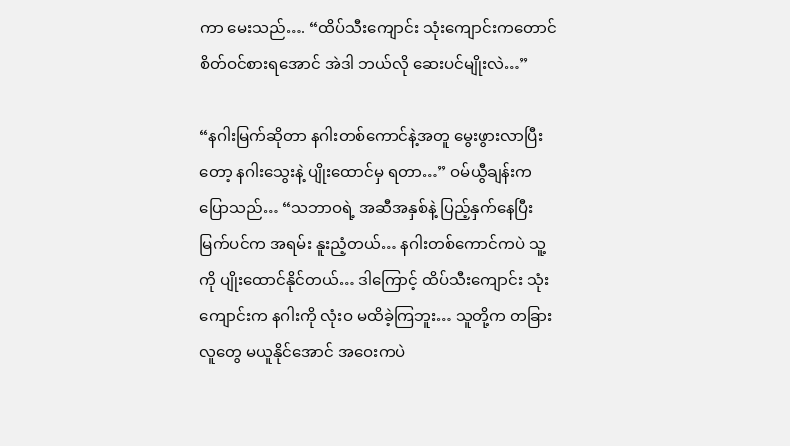ကာ မေးသည်…. “ထိပ်သီးကျောင်း သုံးကျောင်းကတောင် စိတ်ဝင်စားရအောင် အဲဒါ ဘယ်လို ဆေးပင်မျိုးလဲ…”

“နဂါးမြက်ဆိုတာ နဂါးတစ်ကောင်နဲ့အတူ မွေးဖွားလာပြီးတော့ နဂါးသွေးနဲ့ ပျိုးထောင်မှ ရတာ…” ဝမ်ယွီချန်းက ပြောသည်… “သဘာဝရဲ့ အဆီအနှစ်နဲ့ ပြည့်နှက်နေပြီး မြက်ပင်က အရမ်း နူးညံ့တယ်… နဂါးတစ်ကောင်ကပဲ သူ့ကို ပျိုးထောင်နိုင်တယ်… ဒါကြောင့် ထိပ်သီးကျောင်း သုံးကျောင်းက နဂါးကို လုံးဝ မထိခဲ့ကြဘူး… သူတို့က တခြားလူတွေ မယူနိုင်အောင် အဝေးကပဲ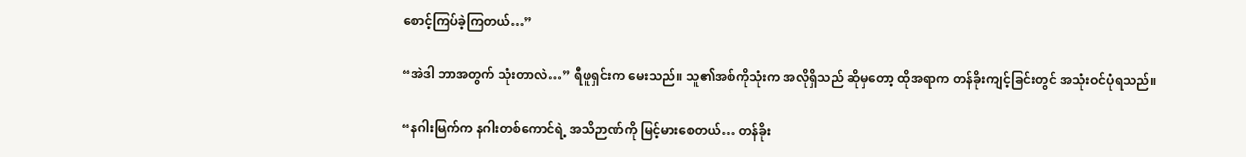စောင့်ကြပ်ခဲ့ကြတယ်…”

“အဲဒါ ဘာအတွက် သုံးတာလဲ…” ရီဖူရှင်းက မေးသည်။ သူ၏အစ်ကိုသုံးက အလိုရှိသည် ဆိုမှတော့ ထိုအရာက တန်ခိုးကျင့်ခြင်းတွင် အသုံးဝင်ပုံရသည်။

“နဂါးမြက်က နဂါးတစ်ကောင်ရဲ့ အသိဉာဏ်ကို မြင့်မားစေတယ်… တန်ခိုး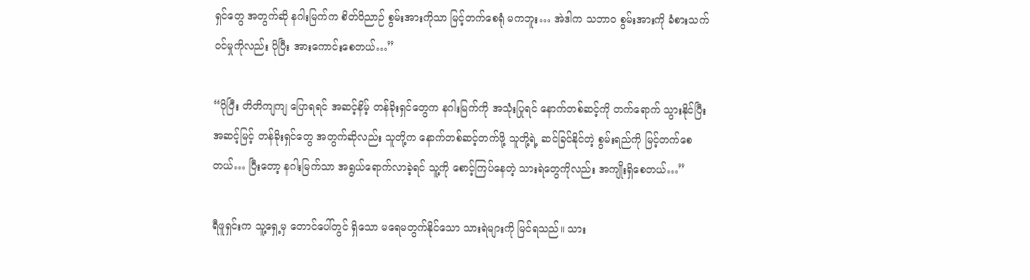ရှင်တွေ အတွက်ဆို နဂါးမြက်က စိတ်ဝိညာဉ် စွမ်းအားကိုသာ မြင့်တက်စေရုံ မကဘူး… အဲဒါက သဘာဝ စွမ်းအားကို ခံစားသက်ဝင်မှုကိုလည်း ပိုပြီး အားကောင်းစေတယ်…”

“ပိုပြီး တိတိကျကျ ပြောရရင် အဆင့်နိမ့် တန်ခိုးရှင်တွေက နဂါးမြက်ကို အသုံးပြုရင် နောက်တစ်ဆင့်ကို တက်ရောက် သွားနိုင်ပြီး အဆင့်မြင့် တန်ခိုးရှင်တွေ အတွက်ဆိုလည်း သူတို့က နောက်တစ်ဆင့်တက်ဖို့ သူတို့ရဲ့ ဆင်ခြင်နိုင်တဲ့ စွမ်းရည်ကို မြင့်တက်စေတယ်… ပြီးတော့ နဂါးမြက်သာ အရွယ်ရောက်လာခဲ့ရင် သူ့ကို စောင့်ကြပ်နေတဲ့ သားရဲတွေကိုလည်း အကျိုးရှိစေတယ်…”

ရီဖူရှင်းက သူ့ရှေ့မှ တောင်ပေါ်တွင် ရှိသော မရေမတွက်နိုင်သော သားရဲများကို မြင်ရသည်။ သား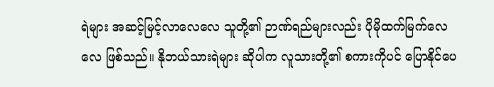ရဲများ အဆင့်မြင့်လာလေလေ သူတို့၏ ဉာဏ်ရည်များလည်း ပိုမိုထက်မြက်လေလေ ဖြစ်သည်။ နိုဘယ်သားရဲများ ဆိုပါက လူသားတို့၏ စကားကိုပင် ပြောနိုင်ပေ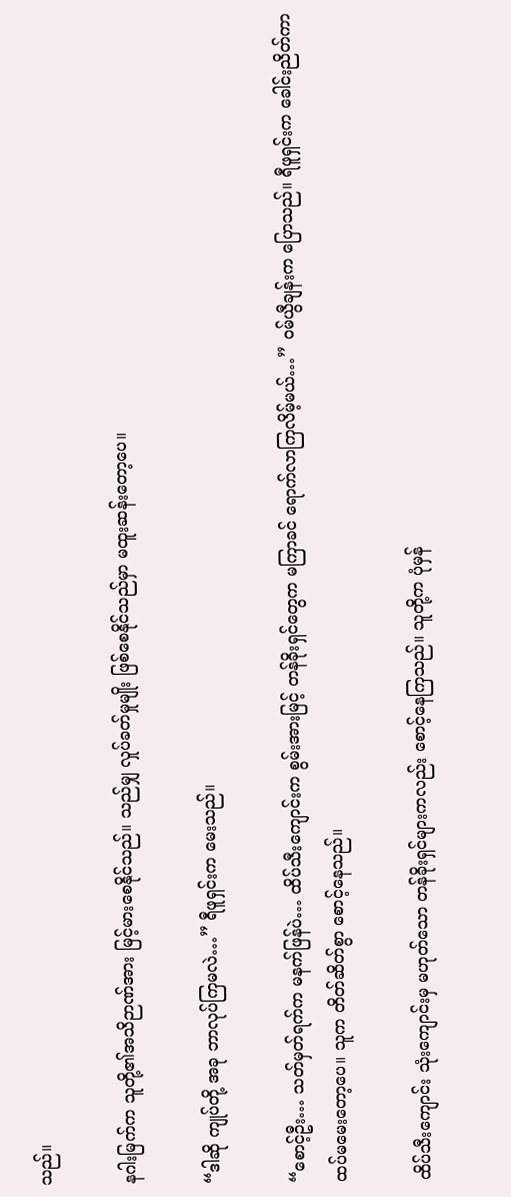သည်။

နဂါးမြက်က သူတို့၏အသိဉာဏ်အား မြင့်မားစေနိုင်သည်။ သည်မျှ လှုပ်ခတ်မှုမျိုး ဖြစ်စေနိုင်သည်မှာ မထူးဆန်းတော့ပေ။

“ဒါဆို ကျုပ်တို့ အခု ဘာလုပ်ကြမလဲ…” ရီဖူရှင်းက မေးသည်။

“စောင့်ဦး… သတ်မှတ်ရက်က မနက်ဖြန်ပဲ… ထိပ်သီးကျောင်းက စွမ်းအားမြင့် တန်ခိုးရှင်တွေက မကြာခင် ရောက်လာကြလိမ့်မယ်…” ဝမ်ယွီချန်းက ပြောသည်။ ရီဖူရှင်းက ခေါင်းညိတ်ကာ ထပ်မမေးတော့ပေ။ သူက တိတ်ဆိတ်စွာ စောင့်နေသည်။

ထိပ်သီးကျောင်း သုံးကျောင်းမှ မဟုတ်သော တန်ခိုးရှင်များကလည်း စောင့်နေကြသည်။ သူတို့က ပုံမှန်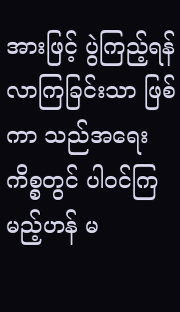အားဖြင့် ပွဲကြည့်ရန် လာကြခြင်းသာ ဖြစ်ကာ သည်အရေးကိစ္စတွင် ပါဝင်ကြမည့်ဟန် မ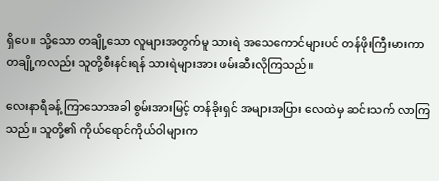ရှိပေ။ သို့သော တချို့သော လူများအတွက်မူ သားရဲ အသေကောင်များပင် တန်ဖိုးကြီးမားကာ တချို့ကလည်း သူတို့စီးနင်းရန် သားရဲများအား ဖမ်းဆီးလိုကြသည်။

လေးနာရီခန့် ကြာသောအခါ စွမ်းအားမြင့် တန်ခိုးရှင် အများအပြား လေထဲမှ ဆင်းသက် လာကြသည်။ သူတို့၏ ကိုယ်ရောင်ကိုယ်ဝါများက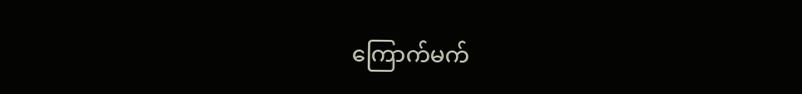ကြောက်မက်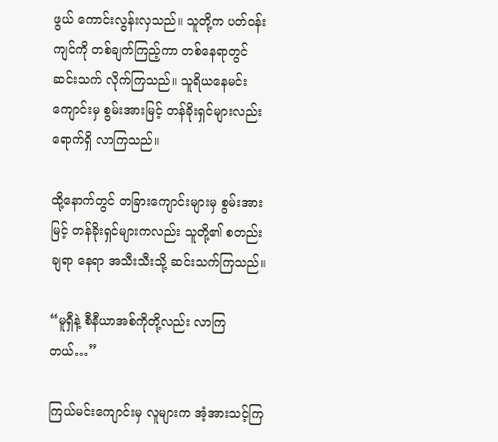ဖွယ် ကောင်းလွန်းလှသည်။ သူတို့က ပတ်ဝန်းကျင်ကို တစ်ချက်ကြည့်ကာ တစ်နေရာတွင် ဆင်းသက် လိုက်ကြသည်။ သူရိယနေမင်း ကျောင်းမှ စွမ်းအားမြင့် တန်ခိုးရှင်များလည်း ရောက်ရှိ လာကြသည်။

ထို့နောက်တွင် တခြားကျောင်းများမှ စွမ်းအားမြင့် တန်ခိုးရှင်များကလည်း သူတို့၏ စတည်းချရာ နေရာ အသီးသီးသို့ ဆင်းသက်ကြသည်။

“မူရှီနဲ့ စီနီယာအစ်ကိုတို့လည်း လာကြတယ်…”

ကြယ်မင်းကျောင်းမှ လူများက အံ့အားသင့်ကြ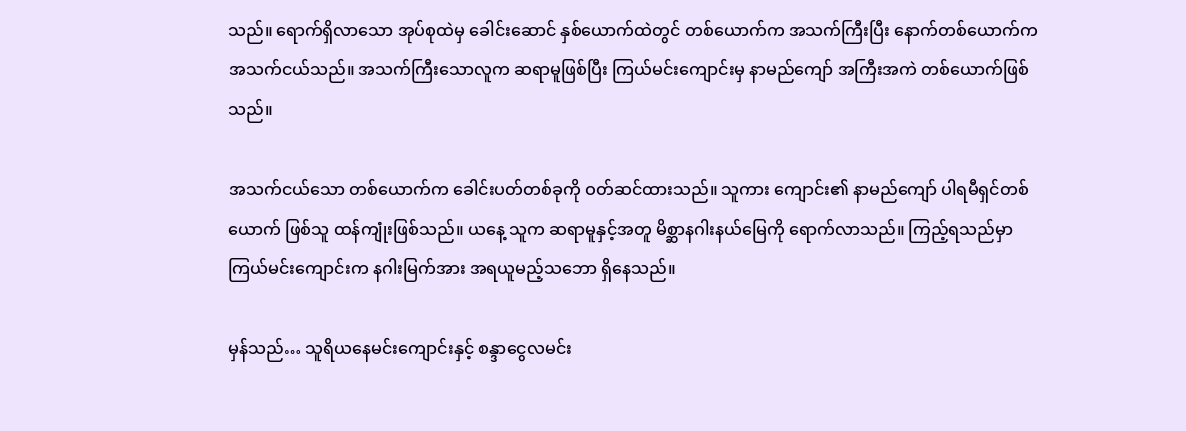သည်။ ရောက်ရှိလာသော အုပ်စုထဲမှ ခေါင်းဆောင် နှစ်ယောက်ထဲတွင် တစ်ယောက်က အသက်ကြီးပြီး နောက်တစ်ယောက်က အသက်ငယ်သည်။ အသက်ကြီးသောလူက ဆရာမူဖြစ်ပြီး ကြယ်မင်းကျောင်းမှ နာမည်ကျော် အကြီးအကဲ တစ်ယောက်ဖြစ်သည်။

အသက်ငယ်သော တစ်ယောက်က ခေါင်းပတ်တစ်ခုကို ဝတ်ဆင်ထားသည်။ သူကား ကျောင်း၏ နာမည်ကျော် ပါရမီရှင်တစ်ယောက် ဖြစ်သူ ထန်ကျုံးဖြစ်သည်။ ယနေ့ သူက ဆရာမူနှင့်အတူ မိစ္ဆာနဂါးနယ်မြေကို ရောက်လာသည်။ ကြည့်ရသည်မှာ ကြယ်မင်းကျောင်းက နဂါးမြက်အား အရယူမည့်သဘော ရှိနေသည်။

မှန်သည်… သူရိယနေမင်းကျောင်းနှင့် စန္ဒာငွေလမင်း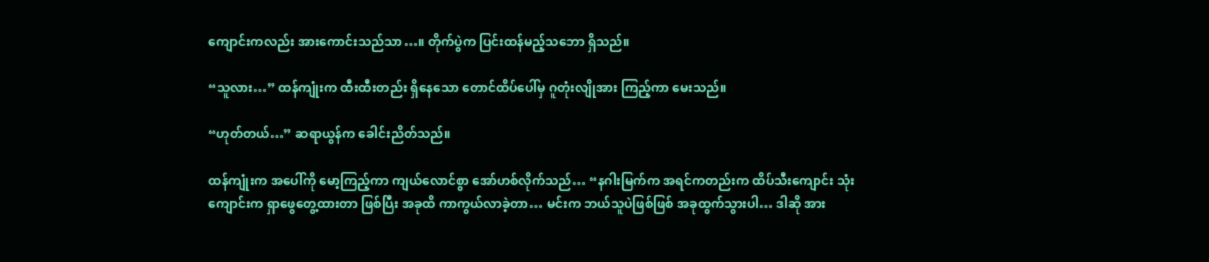ကျောင်းကလည်း အားကောင်းသည်သာ…။ တိုက်ပွဲက ပြင်းထန်မည့်သဘော ရှိသည်။

“သူလား…” ထန်ကျုံးက ထီးထီးတည်း ရှိနေသော တောင်ထိပ်ပေါ်မှ ဂူတုံးလျိုအား ကြည့်ကာ မေးသည်။

“ဟုတ်တယ်…” ဆရာယွန်က ခေါင်းညိတ်သည်။

ထန်ကျုံးက အပေါ်ကို မော့ကြည့်ကာ ကျယ်လောင်စွာ အော်ဟစ်လိုက်သည်… “နဂါးမြက်က အရင်ကတည်းက ထိပ်သီးကျောင်း သုံးကျောင်းက ရှာဖွေတွေ့ထားတာ ဖြစ်ပြီး အခုထိ ကာကွယ်လာခဲ့တာ… မင်းက ဘယ်သူပဲဖြစ်ဖြစ် အခုထွက်သွားပါ… ဒါဆို အား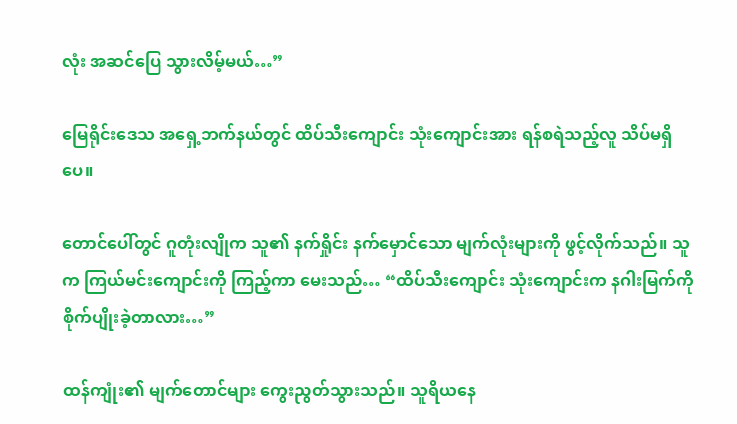လုံး အဆင်ပြေ သွားလိမ့်မယ်…”

မြေရိုင်းဒေသ အရှေ့ဘက်နယ်တွင် ထိပ်သီးကျောင်း သုံးကျောင်းအား ရန်စရဲသည့်လူ သိပ်မရှိပေ။

တောင်ပေါ်တွင် ဂူတုံးလျိုက သူ၏ နက်ရှိုင်း နက်မှောင်သော မျက်လုံးများကို ဖွင့်လိုက်သည်။ သူက ကြယ်မင်းကျောင်းကို ကြည့်ကာ မေးသည်… “ထိပ်သီးကျောင်း သုံးကျောင်းက နဂါးမြက်ကို စိုက်ပျိုးခဲ့တာလား…”

ထန်ကျုံး၏ မျက်တောင်များ ကွေးညွတ်သွားသည်။ သူရိယနေ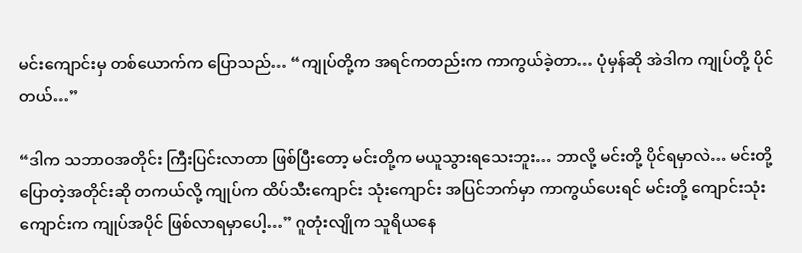မင်းကျောင်းမှ တစ်ယောက်က ပြောသည်… “ကျုပ်တို့က အရင်ကတည်းက ကာကွယ်ခဲ့တာ… ပုံမှန်ဆို အဲဒါက ကျုပ်တို့ ပိုင်တယ်…”

“ဒါက သဘာဝအတိုင်း ကြီးပြင်းလာတာ ဖြစ်ပြီးတော့ မင်းတို့က မယူသွားရသေးဘူး… ဘာလို့ မင်းတို့ ပိုင်ရမှာလဲ… မင်းတို့ ပြောတဲ့အတိုင်းဆို တကယ်လို့ ကျုပ်က ထိပ်သီးကျောင်း သုံးကျောင်း အပြင်ဘက်မှာ ကာကွယ်ပေးရင် မင်းတို့ ကျောင်းသုံးကျောင်းက ကျုပ်အပိုင် ဖြစ်လာရမှာပေါ့…” ဂူတုံးလျိုက သူရိယနေ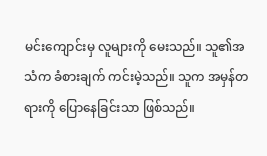မင်းကျောင်းမှ လူများကို မေးသည်။ သူ၏အသံက ခံစားချက် ကင်းမဲ့သည်။ သူက အမှန်တရားကို ပြောနေခြင်းသာ ဖြစ်သည်။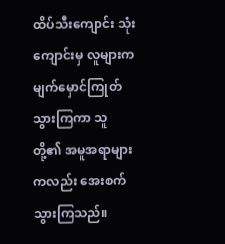ထိပ်သီးကျောင်း သုံးကျောင်းမှ လူများက မျက်မှောင်ကြုတ် သွားကြကာ သူတို့၏ အမူအရာများကလည်း အေးစက် သွားကြသည်။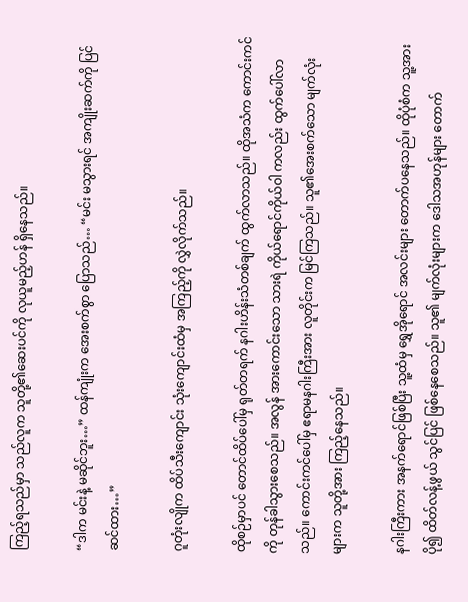ကြည့်ရသည်မှာ သည်လူက သူတို့၏ဆေးပင်ကို လုယူမည့်ဟန် ရှိနေသည်။

“ဒါက မင်းနဲ့ မဆိုင်ဘူး…” ထန်ကျုံးက အေးစက်စွာ ပြောသည်… “မင်း မသွားရင် အကျိုးဆက်ကို ပြင်ဆင်ထား…”

ဂူတုံးလျိုက ထိပ်သီးကျောင်း သုံးကျောင်းထံမှ အကြည့်ကို လွှဲလိုက်သည်။

ထိုစဉ်မှာပင် တောင်ထိပ်ပေါ်မှ ရုတ်တရက် နဂါးဟိန်းသံတစ်ချက် ထွက်လာသည်။ ထိုအသံက ကောင်းကင်ကို တုန်ခါသွားစေသည်။ အလွန် အားကောင်းသော သားရဲ ကိုယ်ရောင်ကိုယ်ဝါ ကလည်း ထွက်ပေါ်လာသည်။ ကောင်းကင်ပေါ်မှ ဧရာမနဂါးကြီးအား လူတိုင်းက မြင်ကြသည်။ သူ၏အေးစက်သော မျက်လုံးများက သူတို့အား ကြည့်နေသည်။

နဂါးကြီးကား အနက်ရောင်ဖြစ်ပြီး သူ့ထံမှ ရွှေအိုရောင် အလင်းများ တောက်ပနေသည်။ ထိုပုံစံက သူ့အား ပို၍ ထိတ်လန့်ဖွယ် သွင်ပြင် ဖြစ်နေစေသည်။ သူ၏ မျက်လုံးများက ဒေါသအဟုန်များ တောက်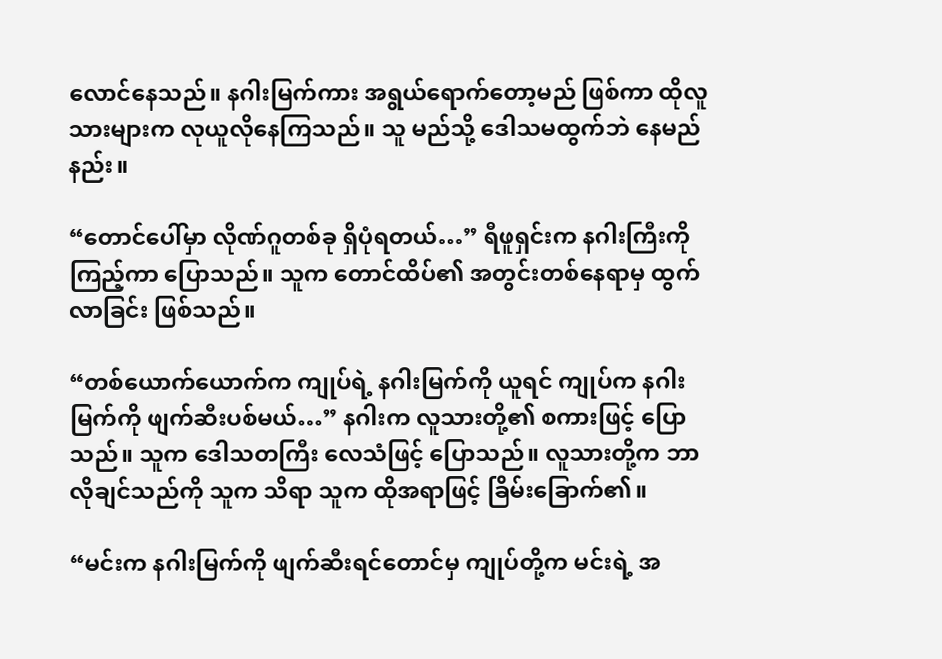လောင်နေသည်။ နဂါးမြက်ကား အရွယ်ရောက်တော့မည် ဖြစ်ကာ ထိုလူသားများက လုယူလိုနေကြသည်။ သူ မည်သို့ ဒေါသမထွက်ဘဲ နေမည်နည်း။

“တောင်ပေါ်မှာ လိုဏ်ဂူတစ်ခု ရှိပုံရတယ်…” ရီဖူရှင်းက နဂါးကြီးကို ကြည့်ကာ ပြောသည်။ သူက တောင်ထိပ်၏ အတွင်းတစ်နေရာမှ ထွက်လာခြင်း ဖြစ်သည်။

“တစ်ယောက်ယောက်က ကျုပ်ရဲ့ နဂါးမြက်ကို ယူရင် ကျုပ်က နဂါးမြက်ကို ဖျက်ဆီးပစ်မယ်…” နဂါးက လူသားတို့၏ စကားဖြင့် ပြောသည်။ သူက ဒေါသတကြီး လေသံဖြင့် ပြောသည်။ လူသားတို့က ဘာလိုချင်သည်ကို သူက သိရာ သူက ထိုအရာဖြင့် ခြိမ်းခြောက်၏။

“မင်းက နဂါးမြက်ကို ဖျက်ဆီးရင်တောင်မှ ကျုပ်တို့က မင်းရဲ့ အ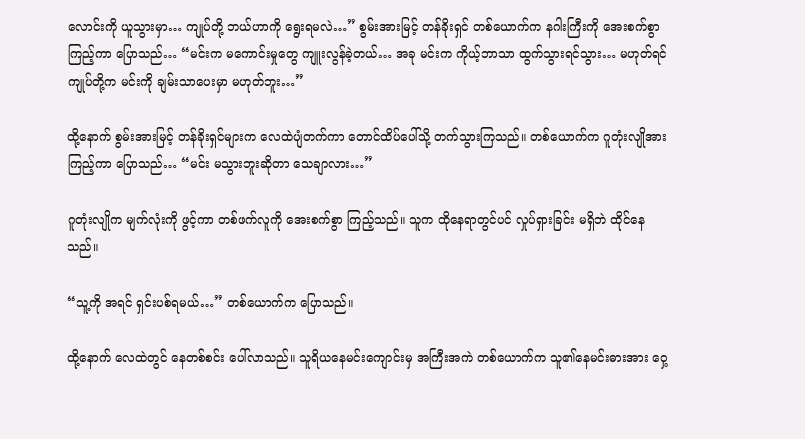လောင်းကို ယူသွားမှာ… ကျုပ်တို့ ဘယ်ဟာကို ရွေးရမလဲ…” စွမ်းအားမြင့် တန်ခိုးရှင် တစ်ယောက်က နဂါးကြီးကို အေးစက်စွာ ကြည့်ကာ ပြောသည်… “မင်းက မကောင်းမှုတွေ ကျူးလွန်ခဲ့တယ်… အခု မင်းက ကိုယ့်ဘာသာ ထွက်သွားရင်သွား… မဟုတ်ရင် ကျုပ်တို့က မင်းကို ချမ်းသာပေးမှာ မဟုတ်ဘူး…”

ထို့နောက် စွမ်းအားမြင့် တန်ခိုးရှင်များက လေထဲပျံတက်ကာ တောင်ထိပ်ပေါ်သို့ တက်သွားကြသည်။ တစ်ယောက်က ဂူတုံးလျိုအား ကြည့်ကာ ပြောသည်… “မင်း မသွားဘူးဆိုတာ သေချာလား…”

ဂူတုံးလျိုက မျက်လုံးကို ဖွင့်ကာ တစ်ဖက်လူကို အေးစက်စွာ ကြည့်သည်။ သူက ထိုနေရာတွင်ပင် လှုပ်ရှားခြင်း မရှိဘဲ ထိုင်နေသည်။

“သူ့ကို အရင် ရှင်းပစ်ရမယ်…” တစ်ယောက်က ပြောသည်။

ထို့နောက် လေထဲတွင် နေတစ်စင်း ပေါ်လာသည်။ သူရိယနေမင်းကျောင်းမှ အကြီးအကဲ တစ်ယောက်က သူ၏နေမင်းဓားအား ဝှေ့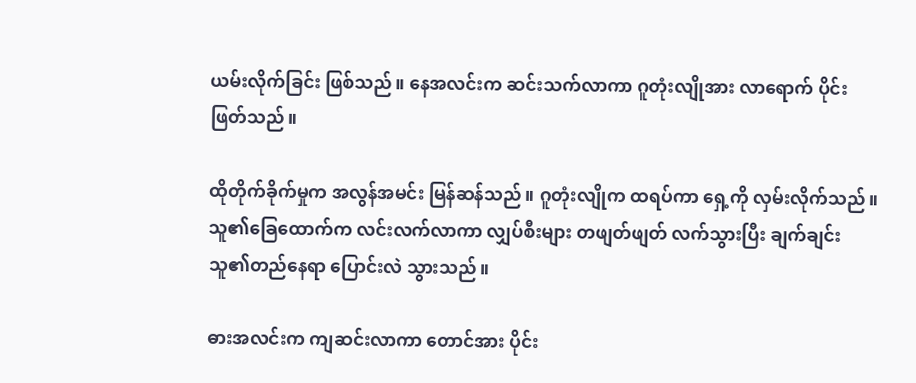ယမ်းလိုက်ခြင်း ဖြစ်သည်။ နေအလင်းက ဆင်းသက်လာကာ ဂူတုံးလျိုအား လာရောက် ပိုင်းဖြတ်သည်။

ထိုတိုက်ခိုက်မှုက အလွန်အမင်း မြန်ဆန်သည်။ ဂူတုံးလျိုက ထရပ်ကာ ရှေ့ကို လှမ်းလိုက်သည်။ သူ၏ခြေထောက်က လင်းလက်လာကာ လျှပ်စီးများ တဖျတ်ဖျတ် လက်သွားပြီး ချက်ချင်း သူ၏တည်နေရာ ပြောင်းလဲ သွားသည်။

ဓားအလင်းက ကျဆင်းလာကာ တောင်အား ပိုင်း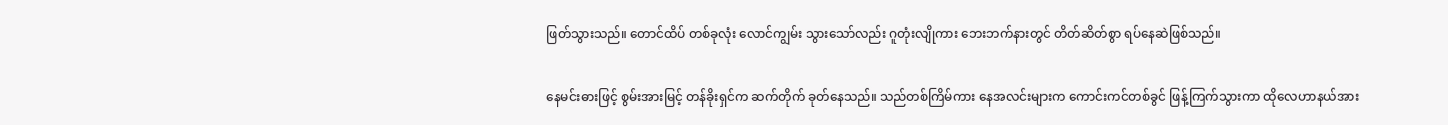ဖြတ်သွားသည်။ တောင်ထိပ် တစ်ခုလုံး လောင်ကျွမ်း သွားသော်လည်း ဂူတုံးလျိုကား ဘေးဘက်နားတွင် တိတ်ဆိတ်စွာ ရပ်နေဆဲဖြစ်သည်။

နေမင်းဓားဖြင့် စွမ်းအားမြင့် တန်ခိုးရှင်က ဆက်တိုက် ခုတ်နေသည်။ သည်တစ်ကြိမ်ကား နေအလင်းများက ကောင်းကင်တစ်ခွင် ဖြန့်ကြက်သွားကာ ထိုလေဟာနယ်အား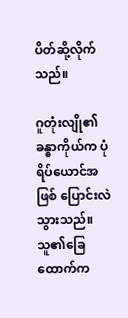ပိတ်ဆို့လိုက်သည်။

ဂူတုံးလျို၏ ခန္ဓာကိုယ်က ပုံရိပ်ယောင်အဖြစ် ပြောင်းလဲသွားသည်။ သူ၏ခြေထောက်က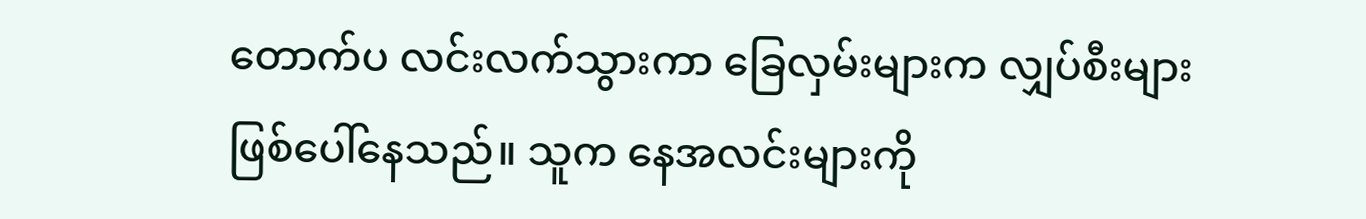တောက်ပ လင်းလက်သွားကာ ခြေလှမ်းများက လျှပ်စီးများ ဖြစ်ပေါ်နေသည်။ သူက နေအလင်းများကို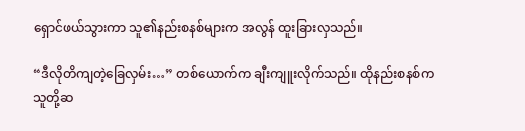ရှောင်ဖယ်သွားကာ သူ၏နည်းစနစ်များက အလွန် ထူးခြားလှသည်။

“ဒီလိုတိကျတဲ့ခြေလှမ်း…” တစ်ယောက်က ချီးကျူးလိုက်သည်။ ထိုနည်းစနစ်က သူတို့ဆ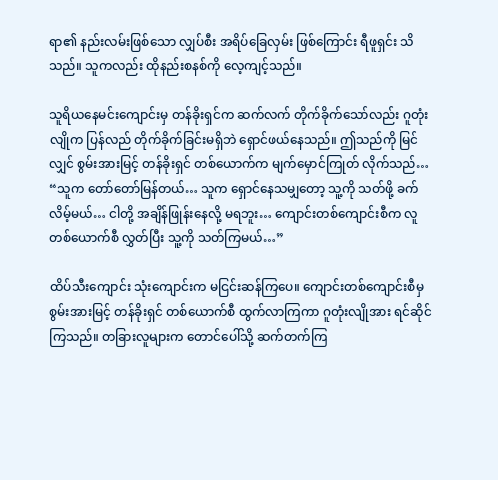ရာ၏ နည်းလမ်းဖြစ်သော လျှပ်စီး အရိပ်ခြေလှမ်း ဖြစ်ကြောင်း ရီဖူရှင်း သိသည်။ သူကလည်း ထိုနည်းစနစ်ကို လေ့ကျင့်သည်။

သူရိယနေမင်းကျောင်းမှ တန်ခိုးရှင်က ဆက်လက် တိုက်ခိုက်သော်လည်း ဂူတုံးလျိုက ပြန်လည် တိုက်ခိုက်ခြင်းမရှိဘဲ ရှောင်ဖယ်နေသည်။ ဤသည်ကို မြင်လျှင် စွမ်းအားမြင့် တန်ခိုးရှင် တစ်ယောက်က မျက်မှောင်ကြုတ် လိုက်သည်… “သူက တော်တော်မြန်တယ်… သူက ရှောင်နေသမျှတော့ သူ့ကို သတ်ဖို့ ခက်လိမ့်မယ်… ငါတို့ အချိန်ဖြုန်းနေလို့ မရဘူး… ကျောင်းတစ်ကျောင်းစီက လူတစ်ယောက်စီ လွှတ်ပြီး သူ့ကို သတ်ကြမယ်…”

ထိပ်သီးကျောင်း သုံးကျောင်းက မငြင်းဆန်ကြပေ။ ကျောင်းတစ်ကျောင်းစီမှ စွမ်းအားမြင့် တန်ခိုးရှင် တစ်ယောက်စီ ထွက်လာကြကာ ဂူတုံးလျိုအား ရင်ဆိုင်ကြသည်။ တခြားလူများက တောင်ပေါ်သို့ ဆက်တက်ကြ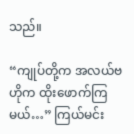သည်။

“ကျုပ်တို့က အလယ်ဗဟိုက ထိုးဖောက်ကြမယ်…” ကြယ်မင်း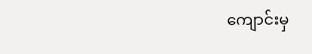ကျောင်းမှ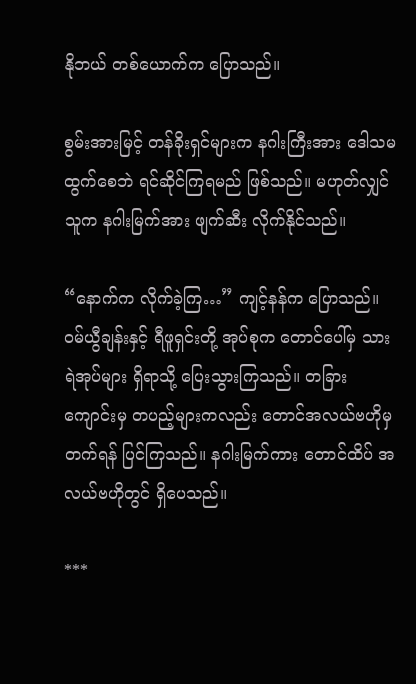နိုဘယ် တစ်ယောက်က ပြောသည်။

စွမ်းအားမြင့် တန်ခိုးရှင်များက နဂါးကြီးအား ဒေါသမထွက်စေဘဲ ရင်ဆိုင်ကြရမည် ဖြစ်သည်။ မဟုတ်လျှင် သူက နဂါးမြက်အား ဖျက်ဆီး လိုက်နိုင်သည်။

“နောက်က လိုက်ခဲ့ကြ…” ကျင့်နန်က ပြောသည်။ ဝမ်ယွီချန်းနှင့် ရီဖူရှင်းတို့ အုပ်စုက တောင်ပေါ်မှ သားရဲအုပ်များ ရှိရာသို့ ပြေးသွားကြသည်။ တခြားကျောင်းမှ တပည့်များကလည်း တောင်အလယ်ဗဟိုမှ တက်ရန် ပြင်ကြသည်။ နဂါးမြက်ကား တောင်ထိပ် အလယ်ဗဟိုတွင် ရှိပေသည်။

***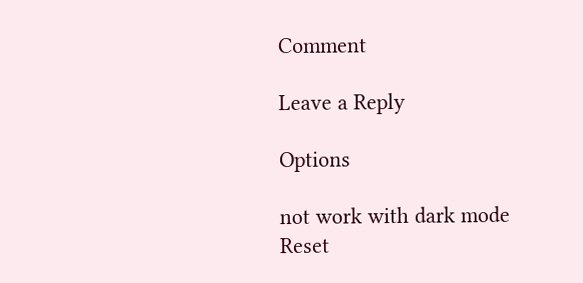Comment

Leave a Reply

Options

not work with dark mode
Reset